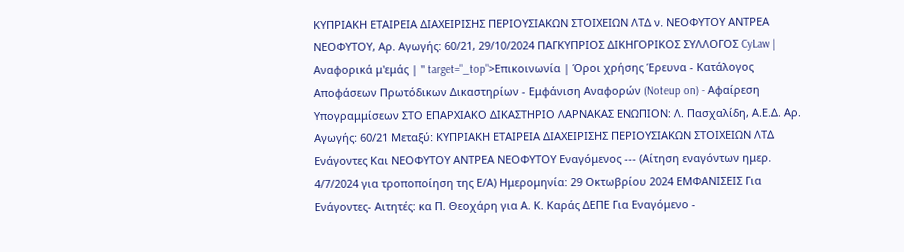ΚΥΠΡΙΑΚΗ ΕΤΑΙΡΕΙΑ ΔΙΑΧΕΙΡΙΣΗΣ ΠΕΡΙΟΥΣΙΑΚΩΝ ΣΤΟΙΧΕΙΩΝ ΛΤΔ ν. ΝΕΟΦΥΤΟΥ ΑΝΤΡΕΑ ΝΕΟΦΥΤΟΥ, Αρ. Αγωγής: 60/21, 29/10/2024 ΠΑΓΚΥΠΡΙΟΣ ΔΙΚΗΓΟΡΙΚΟΣ ΣΥΛΛΟΓΟΣ CyLaw | Αναφορικά μ'εμάς | " target="_top">Επικοινωνία | Όροι χρήσης Έρευνα - Κατάλογος Αποφάσεων Πρωτόδικων Δικαστηρίων - Εμφάνιση Αναφορών (Noteup on) - Αφαίρεση Υπογραμμίσεων ΣΤΟ ΕΠΑΡΧΙΑΚΟ ΔΙΚΑΣΤΗΡΙΟ ΛΑΡΝΑΚΑΣ ΕΝΩΠΙΟΝ: Λ. Πασχαλίδη, Α.Ε.Δ. Αρ. Αγωγής: 60/21 Μεταξύ: ΚΥΠΡΙΑΚΗ ΕΤΑΙΡΕΙΑ ΔΙΑΧΕΙΡΙΣΗΣ ΠΕΡΙΟΥΣΙΑΚΩΝ ΣΤΟΙΧΕΙΩΝ ΛΤΔ Ενάγοντες Και ΝΕΟΦΥΤΟΥ ΑΝΤΡΕΑ ΝΕΟΦΥΤΟΥ Εναγόμενος --- (Αίτηση εναγόντων ημερ. 4/7/2024 για τροποποίηση της Ε/Α) Ημερομηνία: 29 Οκτωβρίου 2024 ΕΜΦΑΝΙΣΕΙΣ Για Ενάγοντες- Αιτητές: κα Π. Θεοχάρη για Α. Κ. Καράς ΔΕΠΕ Για Εναγόμενο -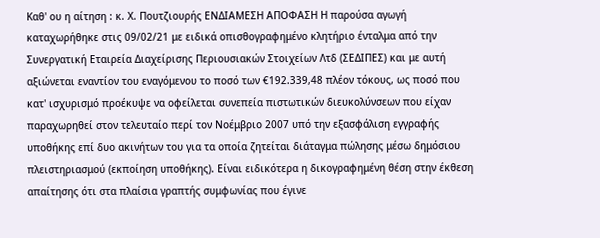Καθ' ου η αίτηση : κ. Χ. Πουτζιουρής ΕΝΔΙΑΜΕΣΗ ΑΠΟΦΑΣΗ Η παρούσα αγωγή καταχωρήθηκε στις 09/02/21 με ειδικά οπισθογραφημένο κλητήριο ένταλμα από την Συνεργατική Εταιρεία Διαχείρισης Περιουσιακών Στοιχείων Λτδ (ΣΕΔΙΠΕΣ) και με αυτή αξιώνεται εναντίον του εναγόμενου το ποσό των €192.339,48 πλέον τόκους, ως ποσό που κατ' ισχυρισμό προέκυψε να οφείλεται συνεπεία πιστωτικών διευκολύνσεων που είχαν παραχωρηθεί στον τελευταίο περί τον Νοέμβριο 2007 υπό την εξασφάλιση εγγραφής υποθήκης επί δυο ακινήτων του για τα οποία ζητείται διάταγμα πώλησης μέσω δημόσιου πλειστηριασμού (εκποίηση υποθήκης). Είναι ειδικότερα η δικογραφημένη θέση στην έκθεση απαίτησης ότι στα πλαίσια γραπτής συμφωνίας που έγινε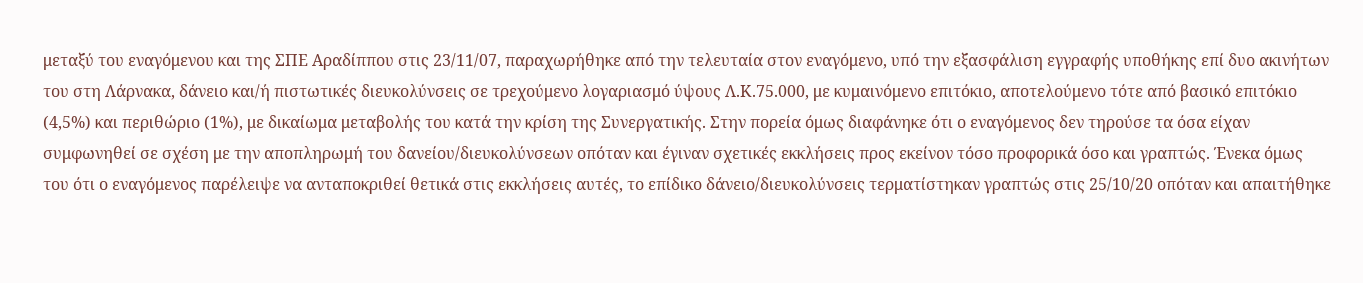μεταξύ του εναγόμενου και της ΣΠΕ Αραδίππου στις 23/11/07, παραχωρήθηκε από την τελευταία στον εναγόμενο, υπό την εξασφάλιση εγγραφής υποθήκης επί δυο ακινήτων του στη Λάρνακα, δάνειο και/ή πιστωτικές διευκολύνσεις σε τρεχούμενο λογαριασμό ύψους Λ.Κ.75.000, με κυμαινόμενο επιτόκιο, αποτελούμενο τότε από βασικό επιτόκιο (4,5%) και περιθώριο (1%), με δικαίωμα μεταβολής του κατά την κρίση της Συνεργατικής. Στην πορεία όμως διαφάνηκε ότι ο εναγόμενος δεν τηρούσε τα όσα είχαν συμφωνηθεί σε σχέση με την αποπληρωμή του δανείου/διευκολύνσεων οπόταν και έγιναν σχετικές εκκλήσεις προς εκείνον τόσο προφορικά όσο και γραπτώς. Ένεκα όμως του ότι ο εναγόμενος παρέλειψε να ανταποκριθεί θετικά στις εκκλήσεις αυτές, το επίδικο δάνειο/διευκολύνσεις τερματίστηκαν γραπτώς στις 25/10/20 οπόταν και απαιτήθηκε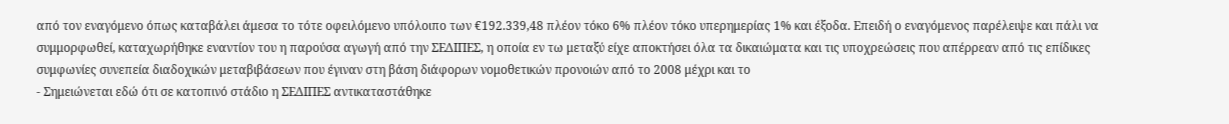από τον εναγόμενο όπως καταβάλει άμεσα το τότε οφειλόμενο υπόλοιπο των €192.339,48 πλέον τόκο 6% πλέον τόκο υπερημερίας 1% και έξοδα. Επειδή ο εναγόμενος παρέλειψε και πάλι να συμμορφωθεί, καταχωρήθηκε εναντίον του η παρούσα αγωγή από την ΣΕΔΙΠΕΣ, η οποία εν τω μεταξύ είχε αποκτήσει όλα τα δικαιώματα και τις υποχρεώσεις που απέρρεαν από τις επίδικες συμφωνίες συνεπεία διαδοχικών μεταβιβάσεων που έγιναν στη βάση διάφορων νομοθετικών προνοιών από το 2008 μέχρι και το
- Σημειώνεται εδώ ότι σε κατοπινό στάδιο η ΣΕΔΙΠΕΣ αντικαταστάθηκε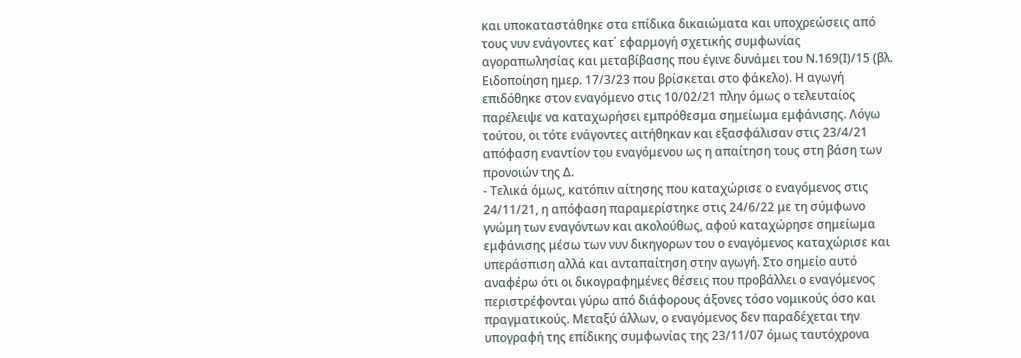και υποκαταστάθηκε στα επίδικα δικαιώματα και υποχρεώσεις από τους νυν ενάγοντες κατ΄ εφαρμογή σχετικής συμφωνίας αγοραπωλησίας και μεταβίβασης που έγινε δυνάμει του Ν.169(Ι)/15 (βλ. Ειδοποίηση ημερ. 17/3/23 που βρίσκεται στο φάκελο). Η αγωγή επιδόθηκε στον εναγόμενο στις 10/02/21 πλην όμως ο τελευταίος παρέλειψε να καταχωρήσει εμπρόθεσμα σημείωμα εμφάνισης. Λόγω τούτου, οι τότε ενάγοντες αιτήθηκαν και εξασφάλισαν στις 23/4/21 απόφαση εναντίον του εναγόμενου ως η απαίτηση τους στη βάση των προνοιών της Δ.
- Τελικά όμως, κατόπιν αίτησης που καταχώρισε ο εναγόμενος στις 24/11/21, η απόφαση παραμερίστηκε στις 24/6/22 με τη σύμφωνο γνώμη των εναγόντων και ακολούθως, αφού καταχώρησε σημείωμα εμφάνισης μέσω των νυν δικηγορων του ο εναγόμενος καταχώρισε και υπεράσπιση αλλά και ανταπαίτηση στην αγωγή. Στο σημείο αυτό αναφέρω ότι οι δικογραφημένες θέσεις που προβάλλει ο εναγόμενος περιστρέφονται γύρω από διάφορους άξονες τόσο νομικούς όσο και πραγματικούς. Μεταξύ άλλων, ο εναγόμενος δεν παραδέχεται την υπογραφή της επίδικης συμφωνίας της 23/11/07 όμως ταυτόχρονα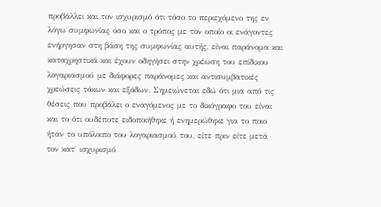προβάλλει και τον ισχυρισμό ότι τόσο το περιεχόμενο της εν λόγω συμφωνίας όσο και ο τρόπος με τον οποίο οι ενάγοντες ενήργησαν στη βάση της συμφωνίας αυτής, είναι παράνομα και καταχρηστικά και έχουν οδηγήσει στην χρέωση του επίδικου λογαριασμού με διάφορες παράνομες και αντισυμβατικές χρεώσεις τόκων και εξόδων. Σημειώνεται εδώ ότι μια από τις θέσεις που προβάλει ο εναγόμενος με το δικόγραφο του είναι και το ότι ουδέποτε ειδοποιήθηκε ή ενημερώθηκε για το ποιο ήταν το υπόλοιπο του λογαριασμού του, είτε πριν είτε μετά τον κατ΄ ισχυρισμό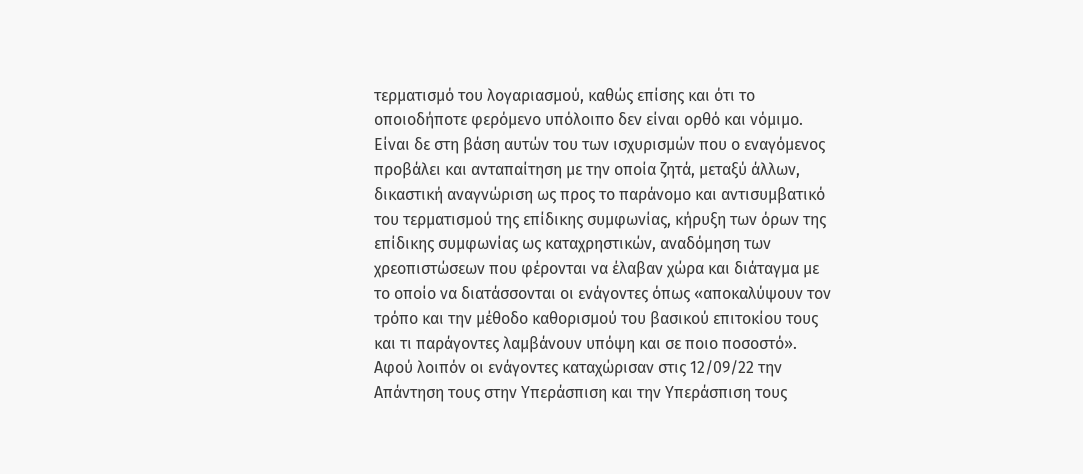τερματισμό του λογαριασμού, καθώς επίσης και ότι το οποιοδήποτε φερόμενο υπόλοιπο δεν είναι ορθό και νόμιμο. Είναι δε στη βάση αυτών του των ισχυρισμών που ο εναγόμενος προβάλει και ανταπαίτηση με την οποία ζητά, μεταξύ άλλων, δικαστική αναγνώριση ως προς το παράνομο και αντισυμβατικό του τερματισμού της επίδικης συμφωνίας, κήρυξη των όρων της επίδικης συμφωνίας ως καταχρηστικών, αναδόμηση των χρεοπιστώσεων που φέρονται να έλαβαν χώρα και διάταγμα με το οποίο να διατάσσονται οι ενάγοντες όπως «αποκαλύψουν τον τρόπο και την μέθοδο καθορισμού του βασικού επιτοκίου τους και τι παράγοντες λαμβάνουν υπόψη και σε ποιο ποσοστό». Αφού λοιπόν οι ενάγοντες καταχώρισαν στις 12/09/22 την Απάντηση τους στην Υπεράσπιση και την Υπεράσπιση τους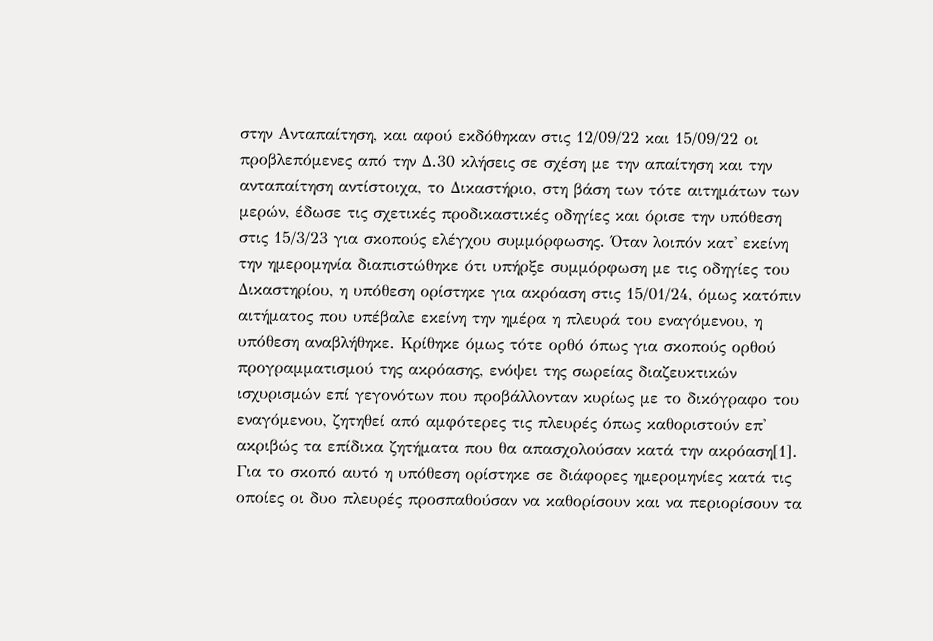στην Ανταπαίτηση, και αφού εκδόθηκαν στις 12/09/22 και 15/09/22 οι προβλεπόμενες από την Δ.30 κλήσεις σε σχέση με την απαίτηση και την ανταπαίτηση αντίστοιχα, το Δικαστήριο, στη βάση των τότε αιτημάτων των μερών, έδωσε τις σχετικές προδικαστικές οδηγίες και όρισε την υπόθεση στις 15/3/23 για σκοπούς ελέγχου συμμόρφωσης. Όταν λοιπόν κατ' εκείνη την ημερομηνία διαπιστώθηκε ότι υπήρξε συμμόρφωση με τις οδηγίες του Δικαστηρίου, η υπόθεση ορίστηκε για ακρόαση στις 15/01/24, όμως κατόπιν αιτήματος που υπέβαλε εκείνη την ημέρα η πλευρά του εναγόμενου, η υπόθεση αναβλήθηκε. Κρίθηκε όμως τότε ορθό όπως για σκοπούς ορθού προγραμματισμού της ακρόασης, ενόψει της σωρείας διαζευκτικών ισχυρισμών επί γεγονότων που προβάλλονταν κυρίως με το δικόγραφο του εναγόμενου, ζητηθεί από αμφότερες τις πλευρές όπως καθοριστούν επ' ακριβώς τα επίδικα ζητήματα που θα απασχολούσαν κατά την ακρόαση[1]. Για το σκοπό αυτό η υπόθεση ορίστηκε σε διάφορες ημερομηνίες κατά τις οποίες οι δυο πλευρές προσπαθούσαν να καθορίσουν και να περιορίσουν τα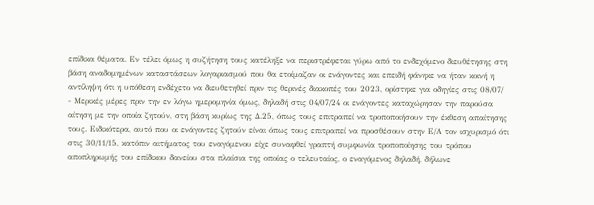επίδικα θέματα. Εν τέλει όμως η συζήτηση τους κατέληξε να περιστρέφεται γύρω από το ενδεχόμενο διευθέτησης στη βάση αναδομημένων καταστάσεων λογαριασμού που θα ετοίμαζαν οι ενάγοντες και επειδή φάνηκε να ήταν κοινή η αντίληψη ότι η υπόθεση ενδέχετο να διευθετηθεί πριν τις θερινές διακοπές του 2023, ορίστηκε για οδηγίες στις 08/07/
- Μερικές μέρες πριν την εν λόγω ημερομηνία όμως, δηλαδή στις 04/07/24 οι ενάγοντες καταχώρησαν την παρούσα αίτηση με την οποία ζητούν, στη βάση κυρίως της Δ.25, όπως τους επιτραπεί να τροποποιήσουν την έκθεση απαίτησης τους. Ειδικότερα, αυτό που οι ενάγοντες ζητούν είναι όπως τους επιτραπεί να προσθέσουν στην Ε/Α τον ισχυρισμό ότι στις 30/11/15, κατόπιν αιτήματος του εναγόμενου είχε συναφθεί γραπτή συμφωνία τροποποίησης του τρόπου αποπληρωμής του επίδικου δανείου στα πλαίσια της οποίας ο τελευταίος, ο εναγόμενος δηλαδή, δήλωνε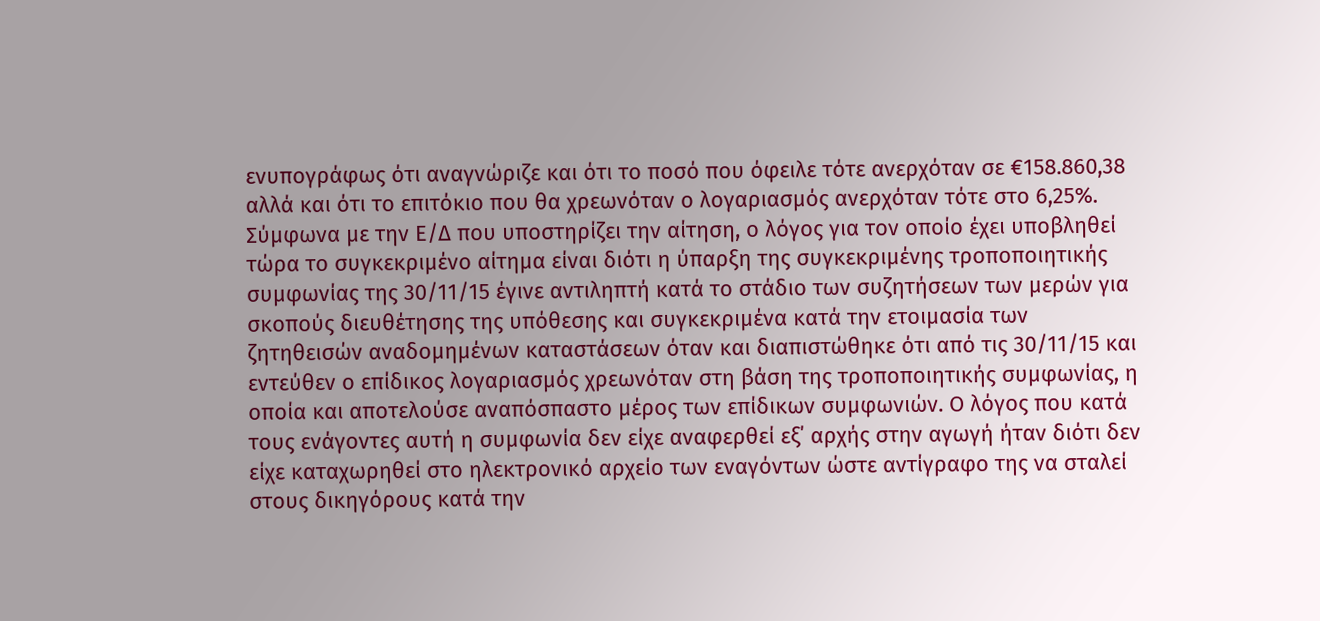ενυπογράφως ότι αναγνώριζε και ότι το ποσό που όφειλε τότε ανερχόταν σε €158.860,38 αλλά και ότι το επιτόκιο που θα χρεωνόταν ο λογαριασμός ανερχόταν τότε στο 6,25%. Σύμφωνα με την Ε/Δ που υποστηρίζει την αίτηση, ο λόγος για τον οποίο έχει υποβληθεί τώρα το συγκεκριμένο αίτημα είναι διότι η ύπαρξη της συγκεκριμένης τροποποιητικής συμφωνίας της 30/11/15 έγινε αντιληπτή κατά το στάδιο των συζητήσεων των μερών για σκοπούς διευθέτησης της υπόθεσης και συγκεκριμένα κατά την ετοιμασία των ζητηθεισών αναδομημένων καταστάσεων όταν και διαπιστώθηκε ότι από τις 30/11/15 και εντεύθεν ο επίδικος λογαριασμός χρεωνόταν στη βάση της τροποποιητικής συμφωνίας, η οποία και αποτελούσε αναπόσπαστο μέρος των επίδικων συμφωνιών. Ο λόγος που κατά τους ενάγοντες αυτή η συμφωνία δεν είχε αναφερθεί εξ΄ αρχής στην αγωγή ήταν διότι δεν είχε καταχωρηθεί στο ηλεκτρονικό αρχείο των εναγόντων ώστε αντίγραφο της να σταλεί στους δικηγόρους κατά την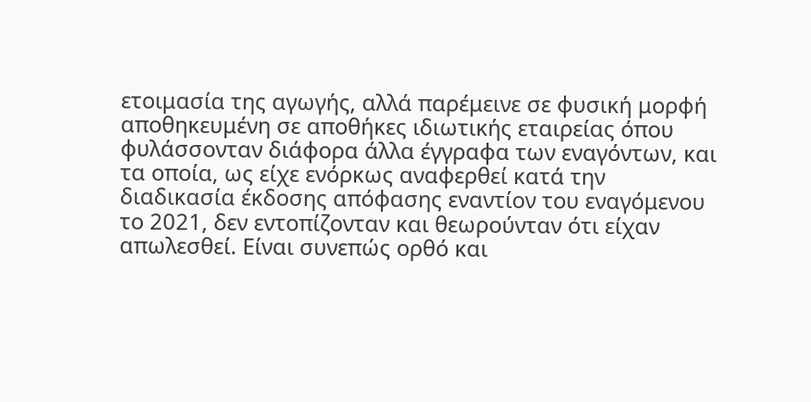ετοιμασία της αγωγής, αλλά παρέμεινε σε φυσική μορφή αποθηκευμένη σε αποθήκες ιδιωτικής εταιρείας όπου φυλάσσονταν διάφορα άλλα έγγραφα των εναγόντων, και τα οποία, ως είχε ενόρκως αναφερθεί κατά την διαδικασία έκδοσης απόφασης εναντίον του εναγόμενου το 2021, δεν εντοπίζονταν και θεωρούνταν ότι είχαν απωλεσθεί. Είναι συνεπώς ορθό και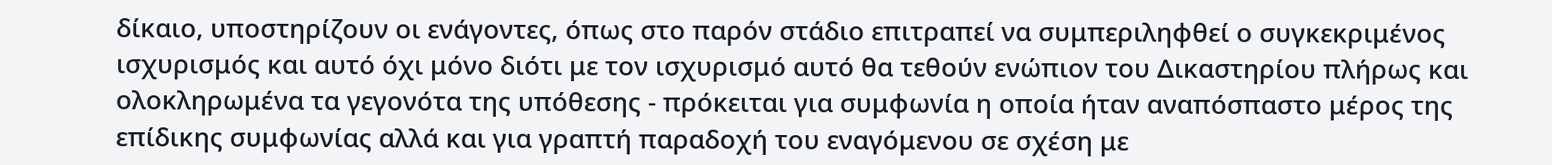δίκαιο, υποστηρίζουν οι ενάγοντες, όπως στο παρόν στάδιο επιτραπεί να συμπεριληφθεί ο συγκεκριμένος ισχυρισμός και αυτό όχι μόνο διότι με τον ισχυρισμό αυτό θα τεθούν ενώπιον του Δικαστηρίου πλήρως και ολοκληρωμένα τα γεγονότα της υπόθεσης - πρόκειται για συμφωνία η οποία ήταν αναπόσπαστο μέρος της επίδικης συμφωνίας αλλά και για γραπτή παραδοχή του εναγόμενου σε σχέση με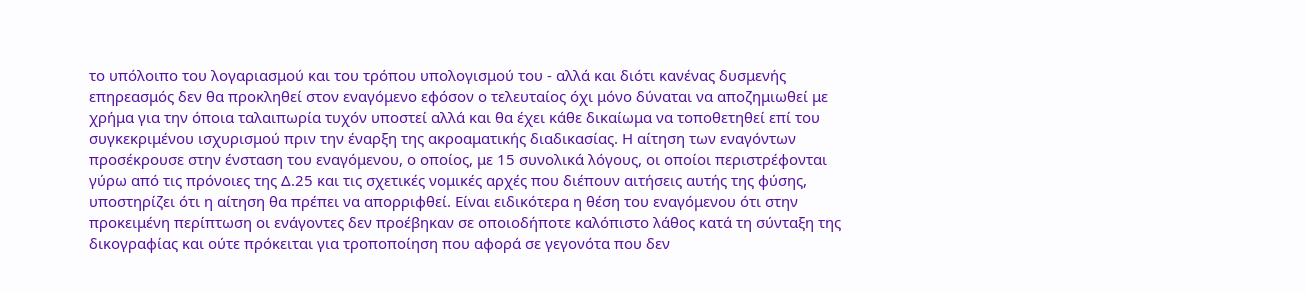το υπόλοιπο του λογαριασμού και του τρόπου υπολογισμού του - αλλά και διότι κανένας δυσμενής επηρεασμός δεν θα προκληθεί στον εναγόμενο εφόσον ο τελευταίος όχι μόνο δύναται να αποζημιωθεί με χρήμα για την όποια ταλαιπωρία τυχόν υποστεί αλλά και θα έχει κάθε δικαίωμα να τοποθετηθεί επί του συγκεκριμένου ισχυρισμού πριν την έναρξη της ακροαματικής διαδικασίας. Η αίτηση των εναγόντων προσέκρουσε στην ένσταση του εναγόμενου, ο οποίος, με 15 συνολικά λόγους, οι οποίοι περιστρέφονται γύρω από τις πρόνοιες της Δ.25 και τις σχετικές νομικές αρχές που διέπουν αιτήσεις αυτής της φύσης, υποστηρίζει ότι η αίτηση θα πρέπει να απορριφθεί. Είναι ειδικότερα η θέση του εναγόμενου ότι στην προκειμένη περίπτωση οι ενάγοντες δεν προέβηκαν σε οποιοδήποτε καλόπιστο λάθος κατά τη σύνταξη της δικογραφίας και ούτε πρόκειται για τροποποίηση που αφορά σε γεγονότα που δεν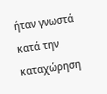ήταν γνωστά κατά την καταχώρηση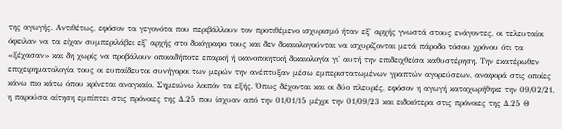της αγωγής. Αντιθέτως, εφόσον τα γεγονότα που περιβάλλουν τον προτιθέμενο ισχυρισμό ήταν εξ΄ αρχής γνωστά στους ενάγοντες, οι τελευταίοι όφειλαν να τα είχαν συμπεριλάβει εξ' αρχής στο δικόγραφο τους και δεν δικαιολογούνται να ισχυρίζονται μετά πάροδο τόσου χρόνου ότι τα «ξέχασαν» και δη χωρίς να προβάλουν οποιαδήποτε επαρκή ή ικανοποιητική δικαιολογία γι' αυτή την επιδειχθείσα καθυστέρηση. Την εκατέρωθεν επιχειρηματολογία τους οι ευπαίδευτοι συνήγοροι των μερών την ανέπτυξαν μέσω εμπεριστατωμένων γραπτών αγορεύσεων, αναφορά στις οποίες κάνω πιο κάτω όπου κρίνεται αναγκαίο. Σημειώνω λοιπόν τα εξής. Όπως δέχονται και οι δύο πλευρές, εφόσον η αγωγή καταχωρήθηκε την 09/02/21, η παρούσα αίτηση εμπίπτει στις πρόνοιες της Δ.25 που ίσχυαν από την 01/01/15 μέχρι την 01/09/23 και ειδικότερα στις πρόνοιες της Δ.25 Θ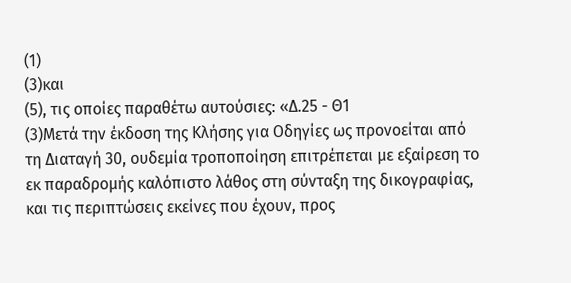(1)
(3)και
(5), τις οποίες παραθέτω αυτούσιες: «Δ.25 - Θ1
(3)Μετά την έκδοση της Κλήσης για Οδηγίες ως προνοείται από τη Διαταγή 30, ουδεμία τροποποίηση επιτρέπεται με εξαίρεση το εκ παραδρομής καλόπιστο λάθος στη σύνταξη της δικογραφίας, και τις περιπτώσεις εκείνες που έχουν, προς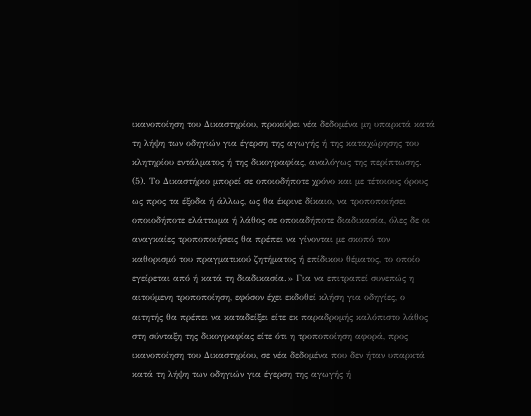ικανοποίηση του Δικαστηρίου, προκύψει νέα δεδομένα μη υπαρκτά κατά τη λήψη των οδηγιών για έγερση της αγωγής ή της καταχώρησης του κλητηρίου εντάλματος ή της δικογραφίας, αναλόγως της περίπτωσης.
(5). Το Δικαστήριο μπορεί σε οποιοδήποτε χρόνο και με τέτοιους όρους ως προς τα έξοδα ή άλλως, ως θα έκρινε δίκαιο, να τροποποιήσει οποιοδήποτε ελάττωμα ή λάθος σε οποιαδήποτε διαδικασία, όλες δε οι αναγκαίες τροποποιήσεις θα πρέπει να γίνονται με σκοπό τον καθορισμό του πραγματικού ζητήματος ή επίδικου θέματος, το οποίο εγείρεται από ή κατά τη διαδικασία.» Για να επιτραπεί συνεπώς η αιτούμενη τροποποίηση, εφόσον έχει εκδοθεί κλήση για οδηγίες, ο αιτητής θα πρέπει να καταδείξει είτε εκ παραδρομής καλόπιστο λάθος στη σύνταξη της δικογραφίας είτε ότι η τροποποίηση αφορά, προς ικανοποίηση του Δικαστηρίου, σε νέα δεδομένα που δεν ήταν υπαρκτά κατά τη λήψη των οδηγιών για έγερση της αγωγής ή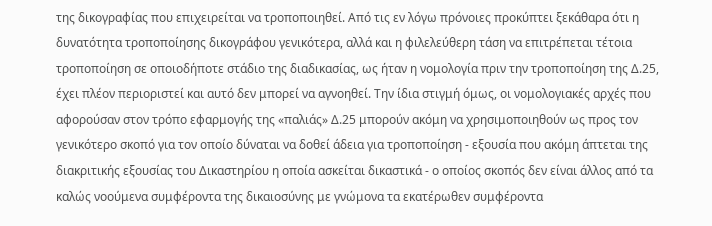της δικογραφίας που επιχειρείται να τροποποιηθεί. Από τις εν λόγω πρόνοιες προκύπτει ξεκάθαρα ότι η δυνατότητα τροποποίησης δικογράφου γενικότερα, αλλά και η φιλελεύθερη τάση να επιτρέπεται τέτοια τροποποίηση σε οποιοδήποτε στάδιο της διαδικασίας, ως ήταν η νομολογία πριν την τροποποίηση της Δ.25, έχει πλέον περιοριστεί και αυτό δεν μπορεί να αγνοηθεί. Την ίδια στιγμή όμως, οι νομολογιακές αρχές που αφορούσαν στον τρόπο εφαρμογής της «παλιάς» Δ.25 μπορούν ακόμη να χρησιμοποιηθούν ως προς τον γενικότερο σκοπό για τον οποίο δύναται να δοθεί άδεια για τροποποίηση - εξουσία που ακόμη άπτεται της διακριτικής εξουσίας του Δικαστηρίου η οποία ασκείται δικαστικά - ο οποίος σκοπός δεν είναι άλλος από τα καλώς νοούμενα συμφέροντα της δικαιοσύνης με γνώμονα τα εκατέρωθεν συμφέροντα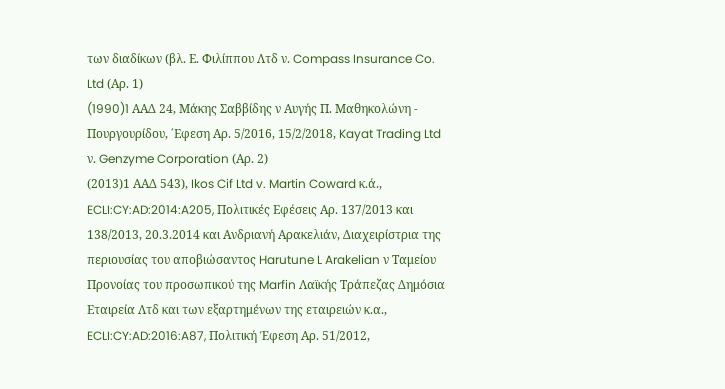των διαδίκων (βλ. Ε. Φιλίππου Λτδ ν. Compass Insurance Co. Ltd (Αρ. 1)
(1990)1 AAΔ 24, Μάκης Σαββίδης ν Αυγής Π. Μαθηκολώνη - Πουργουρίδου, ΄Εφεση Αρ. 5/2016, 15/2/2018, Kayat Trading Ltd ν. Genzyme Corporation (Αρ. 2)
(2013)1 ΑΑΔ 543), Ikos Cif Ltd v. Martin Coward κ.ά., ECLI:CY:AD:2014:A205, Πολιτικές Εφέσεις Αρ. 137/2013 και 138/2013, 20.3.2014 και Ανδριανή Αρακελιάν, Διαχειρίστρια της περιουσίας του αποβιώσαντος Harutune L Arakelian ν Ταμείου Προνοίας του προσωπικού της Marfin Λαϊκής Τράπεζας Δημόσια Εταιρεία Λτδ και των εξαρτημένων της εταιρειών κ.α., ECLI:CY:AD:2016:A87, Πολιτική Έφεση Αρ. 51/2012,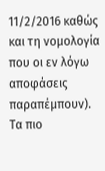11/2/2016 καθώς και τη νομολογία που οι εν λόγω αποφάσεις παραπέμπουν). Τα πιο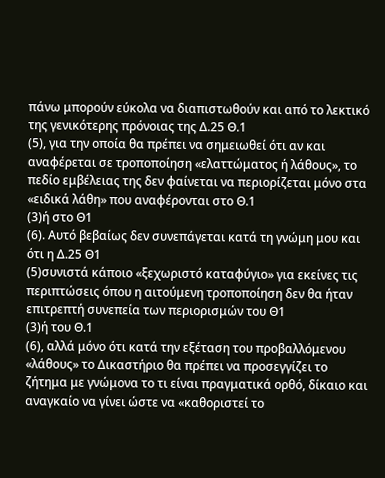πάνω μπορούν εύκολα να διαπιστωθούν και από το λεκτικό της γενικότερης πρόνοιας της Δ.25 Θ.1
(5), για την οποία θα πρέπει να σημειωθεί ότι αν και αναφέρεται σε τροποποίηση «ελαττώματος ή λάθους», το πεδίο εμβέλειας της δεν φαίνεται να περιορίζεται μόνο στα «ειδικά λάθη» που αναφέρονται στο Θ.1
(3)ή στο Θ1
(6). Αυτό βεβαίως δεν συνεπάγεται κατά τη γνώμη μου και ότι η Δ.25 Θ1
(5)συνιστά κάποιο «ξεχωριστό καταφύγιο» για εκείνες τις περιπτώσεις όπου η αιτούμενη τροποποίηση δεν θα ήταν επιτρεπτή συνεπεία των περιορισμών του Θ1
(3)ή του Θ.1
(6), αλλά μόνο ότι κατά την εξέταση του προβαλλόμενου «λάθους» το Δικαστήριο θα πρέπει να προσεγγίζει το ζήτημα με γνώμονα το τι είναι πραγματικά ορθό, δίκαιο και αναγκαίο να γίνει ώστε να «καθοριστεί το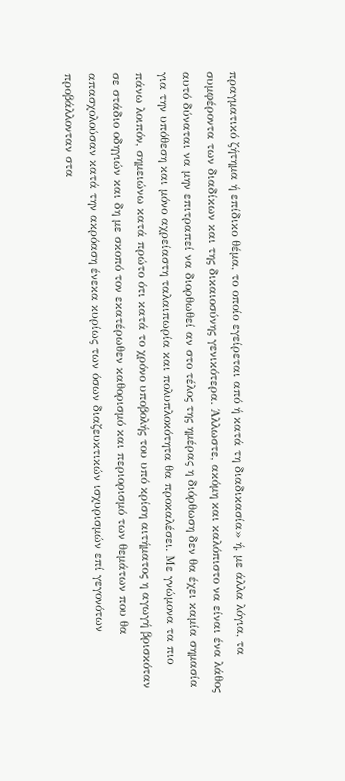πραγματικό ζήτημα ή επίδικο θέμα, το οποίο εγείρεται από ή κατά τη διαδικασία» ή, με άλλα λόγια, τα συμφέροντα των διαδίκων και της δικαιοσύνης γενικότερα. Άλλωστε, ακόμη και καλόπιστο να είναι ένα λάθος αυτό δύναται να μην επιτραπεί να διορθωθεί αν στο τέλος της ημέρας η διόρθωση δεν θα έχει καμία σημασία για την υπόθεση και μόνο αχρείαστη ταλαιπωρία και πολυπλοκότητα θα προκαλέσει. Με γνώμονα τα πιο πάνω λοιπόν, σημειώνω κατά πρώτο ότι κατά το χρόνο υποβολής του υπό κρίση αιτήματος η αγωγή βρισκόταν σε στάδιο οδηγιών και δη με σκοπό τον εκατέρωθεν καθορισμό και περιορισμό των θεμάτων που θα απασχολούσαν κατά την ακρόαση ένεκα κυρίως των όσων διαζευκτικών ισχυρισμών επί γεγονότων προβάλλονταν στα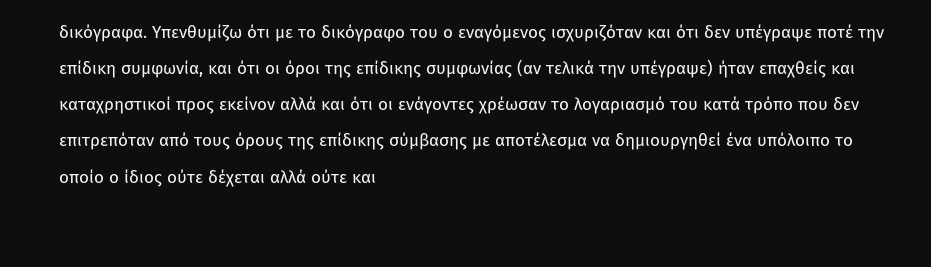δικόγραφα. Υπενθυμίζω ότι με το δικόγραφο του ο εναγόμενος ισχυριζόταν και ότι δεν υπέγραψε ποτέ την επίδικη συμφωνία, και ότι οι όροι της επίδικης συμφωνίας (αν τελικά την υπέγραψε) ήταν επαχθείς και καταχρηστικοί προς εκείνον αλλά και ότι οι ενάγοντες χρέωσαν το λογαριασμό του κατά τρόπο που δεν επιτρεπόταν από τους όρους της επίδικης σύμβασης με αποτέλεσμα να δημιουργηθεί ένα υπόλοιπο το οποίο ο ίδιος ούτε δέχεται αλλά ούτε και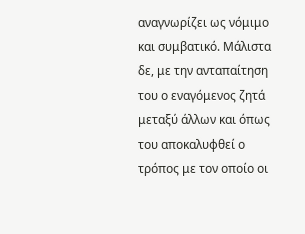αναγνωρίζει ως νόμιμο και συμβατικό. Μάλιστα δε, με την ανταπαίτηση του ο εναγόμενος ζητά μεταξύ άλλων και όπως του αποκαλυφθεί ο τρόπος με τον οποίο οι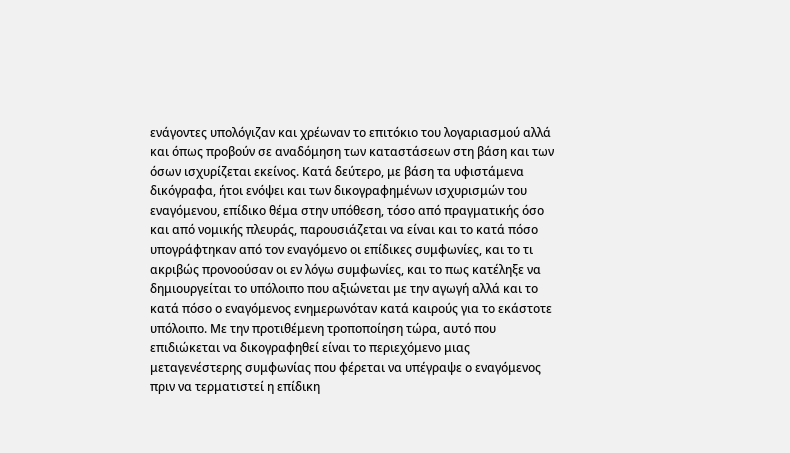ενάγοντες υπολόγιζαν και χρέωναν το επιτόκιο του λογαριασμού αλλά και όπως προβούν σε αναδόμηση των καταστάσεων στη βάση και των όσων ισχυρίζεται εκείνος. Κατά δεύτερο, με βάση τα υφιστάμενα δικόγραφα, ήτοι ενόψει και των δικογραφημένων ισχυρισμών του εναγόμενου, επίδικο θέμα στην υπόθεση, τόσο από πραγματικής όσο και από νομικής πλευράς, παρουσιάζεται να είναι και το κατά πόσο υπογράφτηκαν από τον εναγόμενο οι επίδικες συμφωνίες, και το τι ακριβώς προνοούσαν οι εν λόγω συμφωνίες, και το πως κατέληξε να δημιουργείται το υπόλοιπο που αξιώνεται με την αγωγή αλλά και το κατά πόσο ο εναγόμενος ενημερωνόταν κατά καιρούς για το εκάστοτε υπόλοιπο. Με την προτιθέμενη τροποποίηση τώρα, αυτό που επιδιώκεται να δικογραφηθεί είναι το περιεχόμενο μιας μεταγενέστερης συμφωνίας που φέρεται να υπέγραψε ο εναγόμενος πριν να τερματιστεί η επίδικη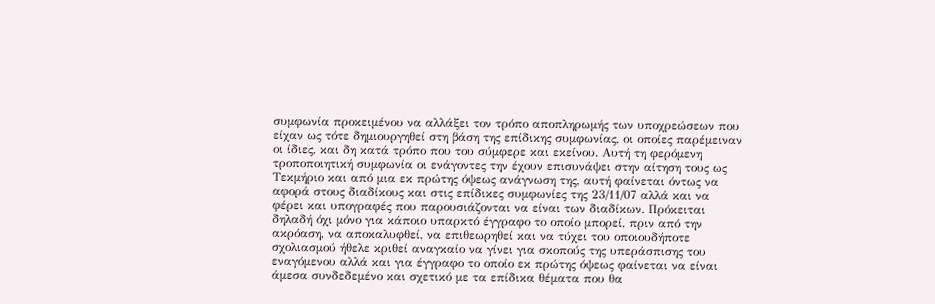συμφωνία προκειμένου να αλλάξει τον τρόπο αποπληρωμής των υποχρεώσεων που είχαν ως τότε δημιουργηθεί στη βάση της επίδικης συμφωνίας, οι οποίες παρέμειναν οι ίδιες, και δη κατά τρόπο που του σύμφερε και εκείνου. Αυτή τη φερόμενη τροποποιητική συμφωνία οι ενάγοντες την έχουν επισυνάψει στην αίτηση τους ως Τεκμήριο και από μια εκ πρώτης όψεως ανάγνωση της, αυτή φαίνεται όντως να αφορά στους διαδίκους και στις επίδικες συμφωνίες της 23/11/07 αλλά και να φέρει και υπογραφές που παρουσιάζονται να είναι των διαδίκων. Πρόκειται δηλαδή όχι μόνο για κάποιο υπαρκτό έγγραφο το οποίο μπορεί, πριν από την ακρόαση, να αποκαλυφθεί, να επιθεωρηθεί και να τύχει του οποιουδήποτε σχολιασμού ήθελε κριθεί αναγκαίο να γίνει για σκοπούς της υπεράσπισης του εναγόμενου αλλά και για έγγραφο το οποίο εκ πρώτης όψεως φαίνεται να είναι άμεσα συνδεδεμένο και σχετικό με τα επίδικα θέματα που θα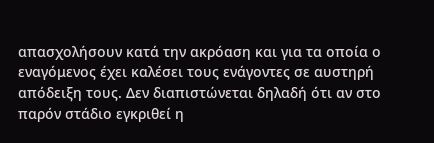απασχολήσουν κατά την ακρόαση και για τα οποία ο εναγόμενος έχει καλέσει τους ενάγοντες σε αυστηρή απόδειξη τους. Δεν διαπιστώνεται δηλαδή ότι αν στο παρόν στάδιο εγκριθεί η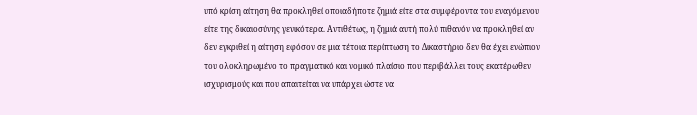υπό κρίση αίτηση θα προκληθεί οποιαδήποτε ζημιά είτε στα συμφέροντα του εναγόμενου είτε της δικαιοσύνης γενικότερα. Αντιθέτως, η ζημιά αυτή πολύ πιθανόν να προκληθεί αν δεν εγκριθεί η αίτηση εφόσον σε μια τέτοια περίπτωση το Δικαστήριο δεν θα έχει ενώπιον του ολοκληρωμένο το πραγματικό και νομικό πλαίσιο που περιβάλλει τους εκατέρωθεν ισχυρισμούς και που απαιτείται να υπάρχει ώστε να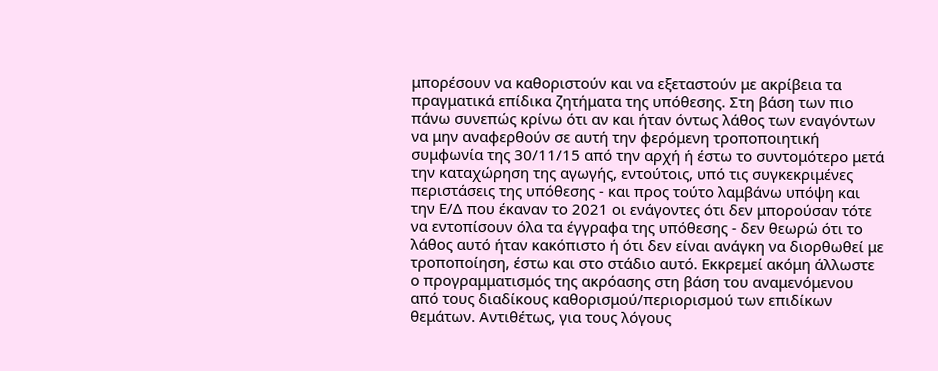μπορέσουν να καθοριστούν και να εξεταστούν με ακρίβεια τα πραγματικά επίδικα ζητήματα της υπόθεσης. Στη βάση των πιο πάνω συνεπώς κρίνω ότι αν και ήταν όντως λάθος των εναγόντων να μην αναφερθούν σε αυτή την φερόμενη τροποποιητική συμφωνία της 30/11/15 από την αρχή ή έστω το συντομότερο μετά την καταχώρηση της αγωγής, εντούτοις, υπό τις συγκεκριμένες περιστάσεις της υπόθεσης - και προς τούτο λαμβάνω υπόψη και την Ε/Δ που έκαναν το 2021 οι ενάγοντες ότι δεν μπορούσαν τότε να εντοπίσουν όλα τα έγγραφα της υπόθεσης - δεν θεωρώ ότι το λάθος αυτό ήταν κακόπιστο ή ότι δεν είναι ανάγκη να διορθωθεί με τροποποίηση, έστω και στο στάδιο αυτό. Εκκρεμεί ακόμη άλλωστε ο προγραμματισμός της ακρόασης στη βάση του αναμενόμενου από τους διαδίκους καθορισμού/περιορισμού των επιδίκων θεμάτων. Αντιθέτως, για τους λόγους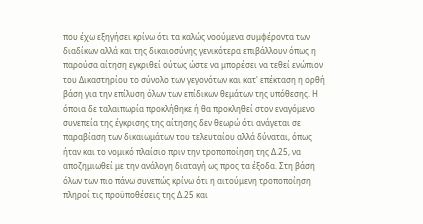που έχω εξηγήσει κρίνω ότι τα καλώς νοούμενα συμφέροντα των διαδίκων αλλά και της δικαιοσύνης γενικότερα επιβάλλουν όπως η παρούσα αίτηση εγκριθεί ούτως ώστε να μπορέσει να τεθεί ενώπιον του Δικαστηρίου το σύνολο των γεγονότων και κατ' επέκταση η ορθή βάση για την επίλυση όλων των επίδικων θεμάτων της υπόθεσης. Η όποια δε ταλαιπωρία προκλήθηκε ή θα προκληθεί στον εναγόμενο συνεπεία της έγκρισης της αίτησης δεν θεωρώ ότι ανάγεται σε παραβίαση των δικαιωμάτων του τελευταίου αλλά δύναται, όπως ήταν και το νομικό πλαίσιο πριν την τροποποίηση της Δ.25, να αποζημιωθεί με την ανάλογη διαταγή ως προς τα έξοδα. Στη βάση όλων των πιο πάνω συνεπώς κρίνω ότι η αιτούμενη τροποποίηση πληροί τις προϋποθέσεις της Δ.25 και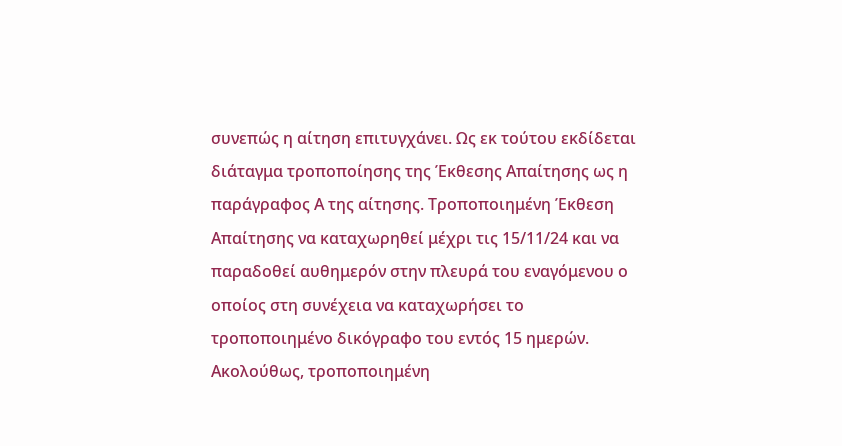συνεπώς η αίτηση επιτυγχάνει. Ως εκ τούτου εκδίδεται διάταγμα τροποποίησης της Έκθεσης Απαίτησης ως η παράγραφος Α της αίτησης. Τροποποιημένη Έκθεση Απαίτησης να καταχωρηθεί μέχρι τις 15/11/24 και να παραδοθεί αυθημερόν στην πλευρά του εναγόμενου ο οποίος στη συνέχεια να καταχωρήσει το τροποποιημένο δικόγραφο του εντός 15 ημερών. Ακολούθως, τροποποιημένη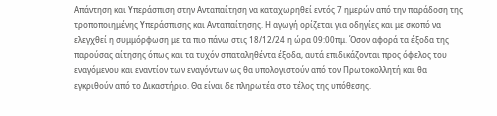Απάντηση και Υπεράσπιση στην Ανταπαίτηση να καταχωρηθεί εντός 7 ημερών από την παράδοση της τροποποιημένης Υπεράσπισης και Ανταπαίτησης. Η αγωγή ορίζεται για οδηγίες και με σκοπό να ελεγχθεί η συμμόρφωση με τα πιο πάνω στις 18/12/24 η ώρα 09:00πμ. Όσον αφορά τα έξοδα της παρούσας αίτησης όπως και τα τυχόν σπαταληθέντα έξοδα, αυτά επιδικάζονται προς όφελος του εναγόμενου και εναντίον των εναγόντων ως θα υπολογιστούν από τον Πρωτοκολλητή και θα εγκριθούν από το Δικαστήριο. Θα είναι δε πληρωτέα στο τέλος της υπόθεσης.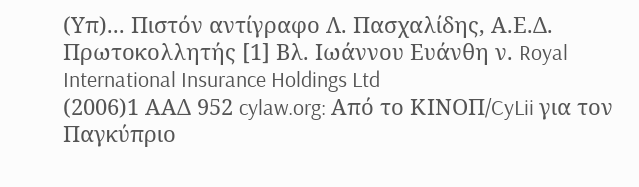(Υπ)... Πιστόν αντίγραφο Λ. Πασχαλίδης, Α.Ε.Δ. Πρωτοκολλητής [1] Βλ. Ιωάννου Ευάνθη ν. Royal International Insurance Holdings Ltd
(2006)1 ΑΑΔ 952 cylaw.org: Από το ΚΙΝOΠ/CyLii για τον Παγκύπριο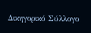Δικηγορικό Σύλλογο